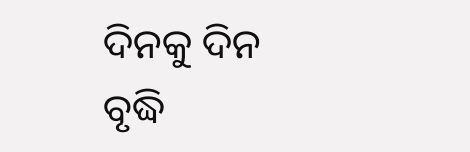ଦିନକୁ ଦିନ ବୃଦ୍ଧି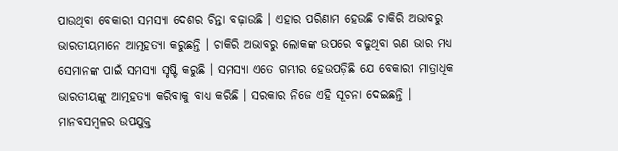ପାଉଥିବା ବେକାରୀ ସମସ୍ୟା ଦେଶର ଚିନ୍ତା ବଢ଼ାଉଛି । ଏହାର ପରିଣାମ ହେଉଛି ଚାକିରି ଅଭାବରୁ ଭାରତୀୟମାନେ ଆତ୍ମହତ୍ୟା କରୁଛନ୍ତି । ଚାକିରି ଅଭାବରୁ ଲୋକଙ୍କ ଉପରେ ବଢୁଥିବା ଋଣ ଭାର ମଧ୍ୟ ସେମାନଙ୍କ ପାଇଁ ସମସ୍ୟା ସୃଷ୍ଟି କରୁଛି । ସମସ୍ୟା ଏତେ ଗମ୍ଭୀର ହେଉପଡ଼ିଛି ଯେ ବେକାରୀ ମାତ୍ରାଧିକ ଭାରତୀୟଙ୍କୁ ଆତ୍ମହତ୍ୟା କରିବାକୁ ବାଧ୍ୟ କରିଛି । ସରକାର ନିଜେ ଏହି ସୂଚନା ଦେଇଛନ୍ତି ।
ମାନବସମ୍ବଳର ଉପଯୁକ୍ତ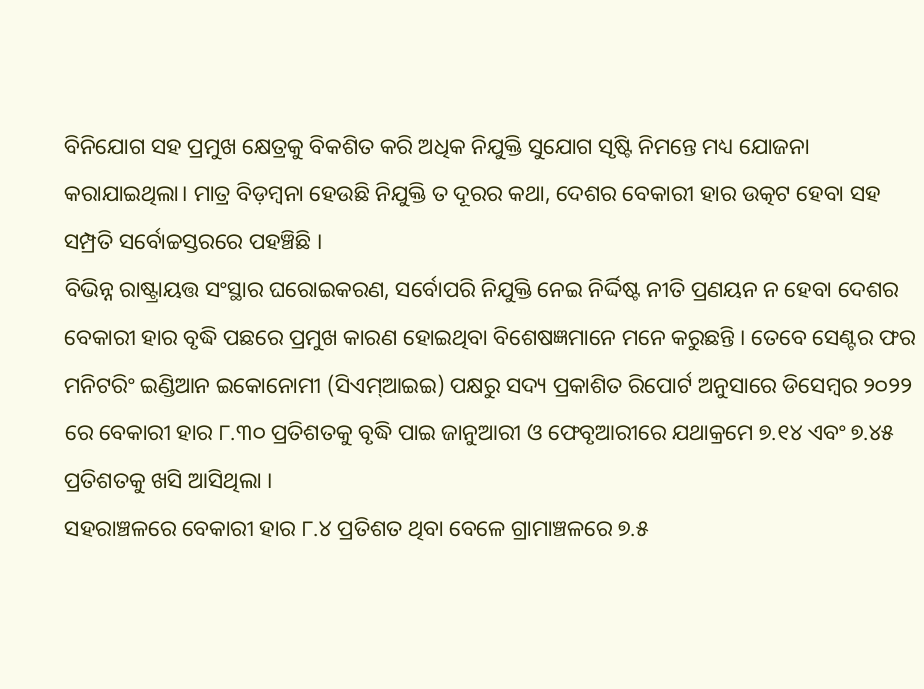ବିନିଯୋଗ ସହ ପ୍ରମୁଖ କ୍ଷେତ୍ରକୁ ବିକଶିତ କରି ଅଧିକ ନିଯୁକ୍ତି ସୁଯୋଗ ସୃଷ୍ଟି ନିମନ୍ତେ ମଧ୍ୟ ଯୋଜନା କରାଯାଇଥିଲା। ମାତ୍ର ବିଡ଼ମ୍ବନା ହେଉଛି ନିଯୁକ୍ତି ତ ଦୂରର କଥା, ଦେଶର ବେକାରୀ ହାର ଉତ୍କଟ ହେବା ସହ ସମ୍ପ୍ରତି ସର୍ବୋଚ୍ଚସ୍ତରରେ ପହଞ୍ଚିଛି ।
ବିଭିନ୍ନ ରାଷ୍ଟ୍ରାୟତ୍ତ ସଂସ୍ଥାର ଘରୋଇକରଣ, ସର୍ବୋପରି ନିଯୁକ୍ତି ନେଇ ନିର୍ଦ୍ଦିଷ୍ଟ ନୀତି ପ୍ରଣୟନ ନ ହେବା ଦେଶର ବେକାରୀ ହାର ବୃଦ୍ଧି ପଛରେ ପ୍ରମୁଖ କାରଣ ହୋଇଥିବା ବିଶେଷଜ୍ଞମାନେ ମନେ କରୁଛନ୍ତି । ତେବେ ସେଣ୍ଟର ଫର ମନିଟରିଂ ଇଣ୍ଡିଆନ ଇକୋନୋମୀ (ସିଏମ୍ଆଇଇ) ପକ୍ଷରୁ ସଦ୍ୟ ପ୍ରକାଶିତ ରିପୋର୍ଟ ଅନୁସାରେ ଡିସେମ୍ବର ୨୦୨୨ ରେ ବେକାରୀ ହାର ୮.୩୦ ପ୍ରତିଶତକୁ ବୃଦ୍ଧି ପାଇ ଜାନୁଆରୀ ଓ ଫେବୃଆରୀରେ ଯଥାକ୍ରମେ ୭.୧୪ ଏବଂ ୭.୪୫ ପ୍ରତିଶତକୁ ଖସି ଆସିଥିଲା ।
ସହରାଞ୍ଚଳରେ ବେକାରୀ ହାର ୮.୪ ପ୍ରତିଶତ ଥିବା ବେଳେ ଗ୍ରାମାଞ୍ଚଳରେ ୭.୫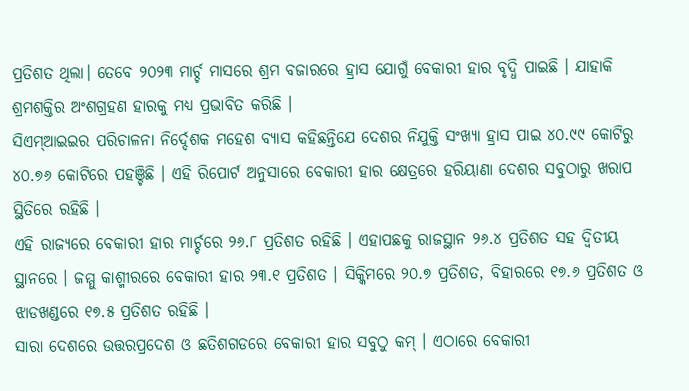ପ୍ରତିଶତ ଥିଲା। ତେବେ ୨୦୨୩ ମାର୍ଚ୍ଚ ମାସରେ ଶ୍ରମ ବଜାରରେ ହ୍ରାସ ଯୋଗୁଁ ବେକାରୀ ହାର ବୃଦ୍ଧି ପାଇଛି । ଯାହାକି ଶ୍ରମଶକ୍ତିର ଅଂଶଗ୍ରହଣ ହାରକୁ ମଧ୍ୟ ପ୍ରଭାବିତ କରିଛି ।
ସିଏମ୍ଆଇଇର ପରିଚାଳନା ନିର୍ଦ୍ଦେଶକ ମହେଶ ବ୍ୟାସ କହିଛନ୍ତିଯେ ଦେଶର ନିଯୁକ୍ତି ସଂଖ୍ୟା ହ୍ରାସ ପାଇ ୪୦.୯୯ କୋଟିରୁ ୪୦.୭୬ କୋଟିରେ ପହଞ୍ଚିଛି । ଏହି ରିପୋର୍ଟ ଅନୁସାରେ ବେକାରୀ ହାର କ୍ଷେତ୍ରରେ ହରିୟାଣା ଦେଶର ସବୁଠାରୁ ଖରାପ ସ୍ଥିତିରେ ରହିଛି ।
ଏହି ରାଜ୍ୟରେ ବେକାରୀ ହାର ମାର୍ଚ୍ଚରେ ୨୬.୮ ପ୍ରତିଶତ ରହିଛି । ଏହାପଛକୁ ରାଜସ୍ଥାନ ୨୬.୪ ପ୍ରତିଶତ ସହ ଦ୍ଵିତୀୟ ସ୍ଥାନରେ । ଜମ୍ମୁ କାଶ୍ମୀରରେ ବେକାରୀ ହାର ୨୩.୧ ପ୍ରତିଶତ । ସିକ୍କିମରେ ୨୦.୭ ପ୍ରତିଶତ, ବିହାରରେ ୧୭.୬ ପ୍ରତିଶତ ଓ ଝାଡଖଣ୍ଡରେ ୧୭.୫ ପ୍ରତିଶତ ରହିଛି ।
ସାରା ଦେଶରେ ଉତ୍ତରପ୍ରଦେଶ ଓ ଛତିଶଗଡରେ ବେକାରୀ ହାର ସବୁଠୁ କମ୍ । ଏଠାରେ ବେକାରୀ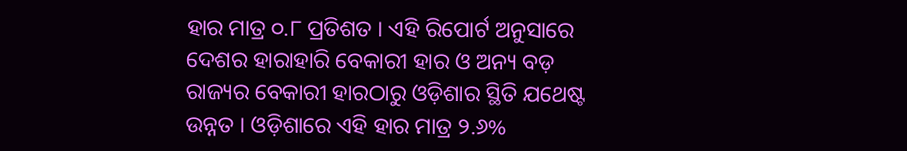ହାର ମାତ୍ର ୦.୮ ପ୍ରତିଶତ । ଏହି ରିପୋର୍ଟ ଅନୁସାରେ ଦେଶର ହାରାହାରି ବେକାରୀ ହାର ଓ ଅନ୍ୟ ବଡ଼ ରାଜ୍ୟର ବେକାରୀ ହାରଠାରୁ ଓଡ଼ିଶାର ସ୍ଥିତି ଯଥେଷ୍ଟ ଉନ୍ନତ । ଓଡ଼ିଶାରେ ଏହି ହାର ମାତ୍ର ୨.୬%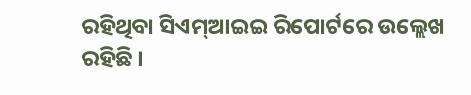ରହିଥିବା ସିଏମ୍ଆଇଇ ରିପୋର୍ଟରେ ଉଲ୍ଲେଖ ରହିଛି ।